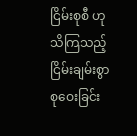ငြိမ်းစုစီ ဟု သိကြသည့် ငြိမ်းချမ်းစွာ စုဝေးခြင်း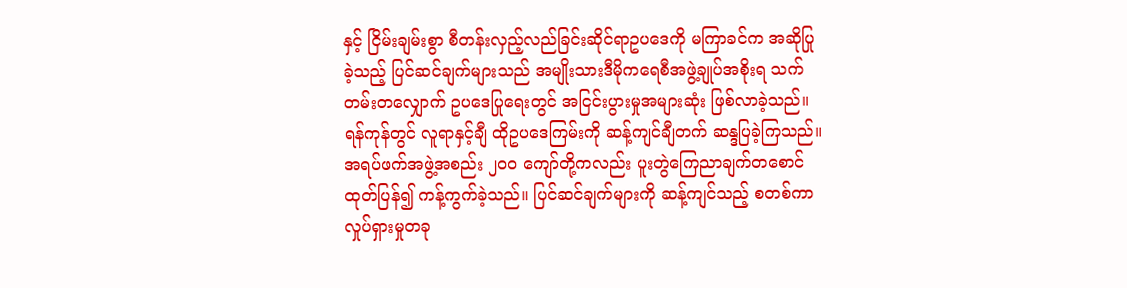နှင့် ငြိမ်းချမ်းစွာ စီတန်းလှည့်လည်ခြင်းဆိုင်ရာဥပဒေကို မကြာခင်က အဆိုပြုခဲ့သည့် ပြင်ဆင်ချက်များသည် အမျိုးသားဒီမိုကရေစီအဖွဲ့ချုပ်အစိုးရ သက်တမ်းတလျှောက် ဥပဒေပြုရေးတွင် အငြင်းပွားမှုအများဆုံး ဖြစ်လာခဲ့သည်။
ရန်ကုန်တွင် လူရာနှင့်ချီ ထိုဥပဒေကြမ်းကို ဆန့်ကျင်ချီတက် ဆန္ဒပြခဲ့ကြသည်။ အရပ်ဖက်အဖွဲ့အစည်း ၂၀၀ ကျော်တို့ကလည်း ပူးတွဲကြေညာချက်တစောင် ထုတ်ပြန်၍ ကန့်ကွက်ခဲ့သည်။ ပြင်ဆင်ချက်များကို ဆန့်ကျင်သည့် စတစ်ကာ လှုပ်ရှားမှုတခု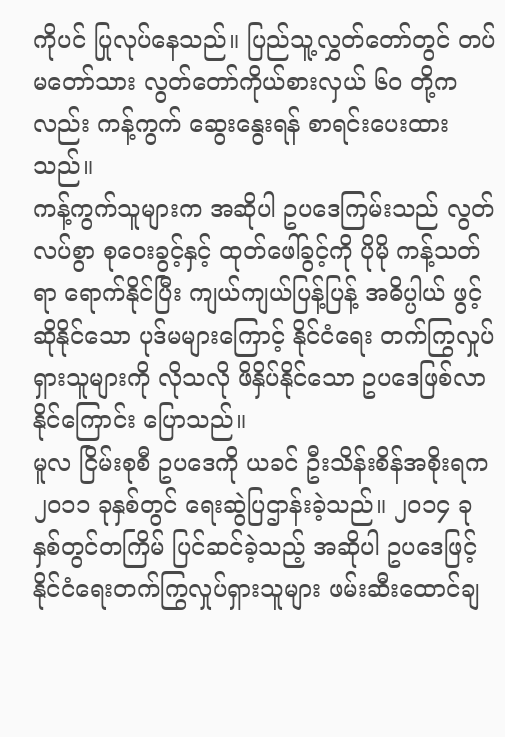ကိုပင် ပြုလုပ်နေသည်။ ပြည်သူ့လွှတ်တော်တွင် တပ်မတော်သား လွတ်တော်ကိုယ်စားလှယ် ၆၀ တို့ကလည်း ကန့်ကွက် ဆွေးနွေးရန် စာရင်းပေးထားသည်။
ကန့်ကွက်သူများက အဆိုပါ ဥပဒေကြမ်းသည် လွတ်လပ်စွာ စုဝေးခွင့်နှင့် ထုတ်ဖေါ်ခွင့်ကို ပိုမို ကန့်သတ်ရာ ရောက်နိုင်ပြီး ကျယ်ကျယ်ပြန့်ပြန့် အဓိပ္ပါယ် ဖွင့်ဆိုနိုင်သော ပုဒ်မများကြောင့် နိုင်ငံရေး တက်ကြွလှုပ်ရှားသူများကို လိုသလို ဖိနှိပ်နိုင်သော ဥပဒေဖြစ်လာနိုင်ကြောင်း ပြောသည်။
မူလ ငြိမ်းစုစီ ဥပဒေကို ယခင် ဦးသိန်းစိန်အစိုးရက ၂၀၁၁ ခုနှစ်တွင် ရေးဆွဲပြဌာန်းခဲ့သည်။ ၂၀၁၄ ခုနှစ်တွင်တကြိမ် ပြင်ဆင်ခဲ့သည့် အဆိုပါ ဥပဒေဖြင့် နိုင်ငံရေးတက်ကြွလှုပ်ရှားသူများ ဖမ်းဆီးထောင်ချ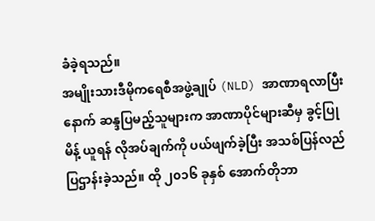ခံခဲ့ရသည်။
အမျိုးသားဒီမိုကရေစီအဖွဲ့ချုပ် (NLD) အာဏာရလာပြီးနောက် ဆန္ဒပြမည့်သူများက အာဏာပိုင်များဆီမှ ခွင့်ပြုမိန့် ယူရန် လိုအပ်ချက်ကို ပယ်ဖျက်ခဲ့ပြီး အသစ်ပြန်လည်ပြဌာန်းခဲ့သည်။ ထို ၂၀၁၆ ခုနှစ် အောက်တိုဘာ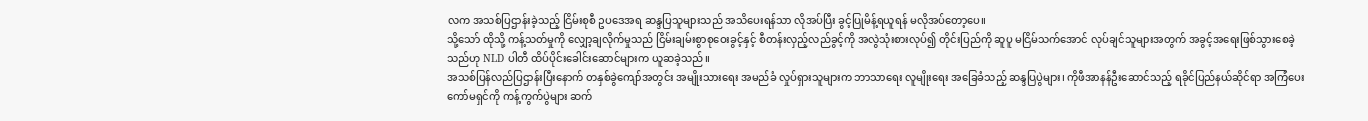လက အသစ်ပြဌာန်းခဲ့သည့် ငြိမ်းစုစီ ဥပဒေအရ ဆန္ဒပြသူများသည် အသိပေးရန်သာ လိုအပ်ပြီး ခွင့်ပြုမိန့်ရယူရန် မလိုအပ်တော့ပေ။
သို့သော် ထိုသို့ ကန့်သတ်မှုကို လျှော့ချလိုက်မှုသည် ငြိမ်းချမ်းစွာစုဝေးခွင့်နှင့် စီတန်းလှည့်လည်ခွင့်ကို အလွဲသုံးစားလုပ်၍ တိုင်းပြည်ကို ဆူပူ မငြိမ်သက်အောင် လုပ်ချင်သူများအတွက် အခွင့်အရေးဖြစ်သွားစေခဲ့သည်ဟု NLD ပါတီ ထိပ်ပိုင်းခေါင်းဆောင်များက ယူဆခဲ့သည်။
အသစ်ပြန်လည်ပြဌာန်းပြီးနောက် တနှစ်ခွဲကျော်အတွင်း အမျိုးသားရေး အမည်ခံ လှုပ်ရှားသူများက ဘာသာရေး လူမျိုးရေး အခြေခံသည့် ဆန္ဒပြပွဲများ၊ ကိုဖီအာနန်ဦးဆောင်သည့် ရခိုင်ပြည်နယ်ဆိုင်ရာ အကြံပေးကော်မရှင်ကို ကန့်ကွက်ပွဲများ ဆက်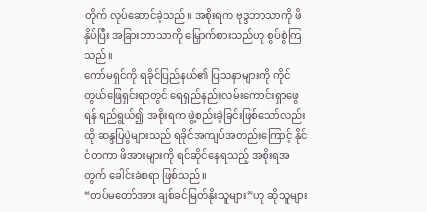တိုက် လုပ်ဆောင်ခဲ့သည်။ အစိုးရက ဗုဒ္ဒဘာသာကို ဖိနှိပ်ပြီး အခြားဘာသာကို မြှောက်စားသည်ဟု စွပ်စွဲကြသည်။
ကော်မရှင်ကို ရခိုင်ပြည်နယ်၏ ပြသနာများကို ကိုင်တွယ်ဖြေရှင်းရာတွင် ရေရှည်နည်းလမ်းကောင်းရှာဖွေရန် ရည်ရွယ်၍ အစိုးရက ဖွဲ့စည်းခဲ့ခြင်းဖြစ်သော်လည်း ထို ဆန္ဒပြပွဲများသည် ရခိုင်အကျပ်အတည်းကြောင့် နိုင်ငံတကာ ဖိအားများကို ရင်ဆိုင်နေရသည့် အစိုးရအတွက် ခေါင်းခဲစရာ ဖြစ်သည်။
“တပ်မတော်အား ချစ်ခင်မြတ်နိုးသူများ”ဟု ဆိုသူများ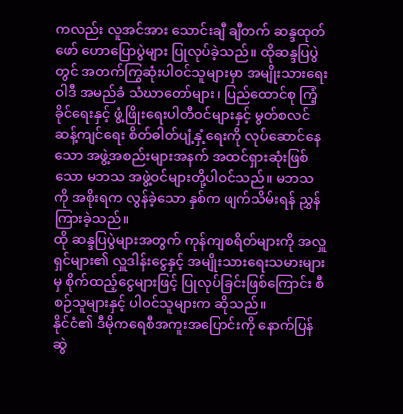ကလည်း လူအင်အား သောင်းချီ ချီတက် ဆန္ဒထုတ်ဖော် ဟောပြောပွဲများ ပြုလုပ်ခဲ့သည်။ ထိုဆန္ဒပြပွဲတွင် အတက်ကြွဆုံးပါဝင်သူများမှာ အမျိုးသားရေးဝါဒီ အမည်ခံ သံဃာတော်များ၊ ပြည်ထောင်စု ကြံ့ခိုင်ရေးနှင့် ဖွံ့ဖြိုးရေးပါတီဝင်များနှင့် မွတ်စလင်ဆန့်ကျင်ရေး စိတ်ဓါတ်ပျံ့နှံ့ရေးကို လုပ်ဆောင်နေသော အဖွဲ့အစည်းများအနက် အထင်ရှားဆုံးဖြစ်သော မဘသ အဖွဲ့ဝင်များတို့ပါဝင်သည်။ မဘသကို အစိုးရက လွန်ခဲ့သော နှစ်က ဖျက်သိမ်းရန် ညွှန်ကြားခဲ့သည်။
ထို ဆန္ဒပြပွဲများအတွက် ကုန်ကျစရိတ်များကို အလှူရှင်များ၏ လှူဒါန်းငွေနှင့် အမျိုးသားရေးသမားများမှ စိုက်ထည့်ငွေများဖြင့် ပြုလုပ်ခြင်းဖြစ်ကြောင်း စီစဉ်သူများနှင့် ပါဝင်သူများက ဆိုသည်။
နိုင်ငံ၏ ဒီမိုကရေစီအကူးအပြောင်းကို နောက်ပြန်ဆွဲ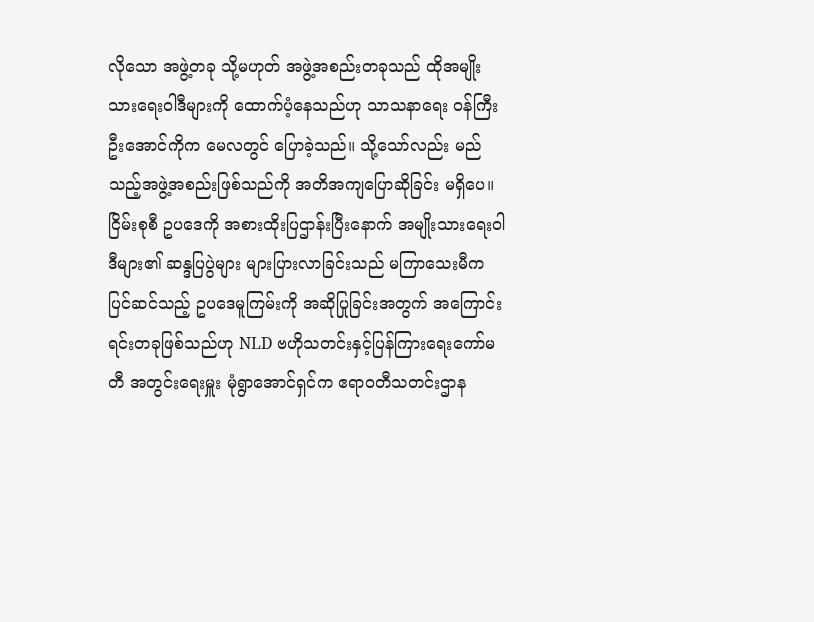လိုသော အဖွဲ့တခု သို့မဟုတ် အဖွဲ့အစည်းတခုသည် ထိုအမျိုးသားရေးဝါဒီများကို ထောက်ပံ့နေသည်ဟု သာသနာရေး ဝန်ကြီး ဦးအောင်ကိုက မေလတွင် ပြောခဲ့သည်။ သို့သော်လည်း မည်သည့်အဖွဲ့အစည်းဖြစ်သည်ကို အတိအကျပြောဆိုခြင်း မရှိပေ။
ငြိမ်းစုစီ ဥပဒေကို အစားထိုးပြဌာန်းပြီးနောက် အမျိုးသားရေးဝါဒီများ၏ ဆန္ဒပြပွဲများ များပြားလာခြင်းသည် မကြာသေးမီက ပြင်ဆင်သည့် ဥပဒေမူကြမ်းကို အဆိုပြုခြင်းအတွက် အကြောင်းရင်းတခုဖြစ်သည်ဟု NLD ဗဟိုသတင်းနှင့်ပြန်ကြားရေးကော်မတီ အတွင်းရေးမှူး မုံရွာအောင်ရှင်က ဧရာဝတီသတင်းဌာန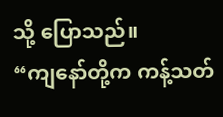သို့ ပြောသည်။
“ကျနော်တို့က ကန့်သတ်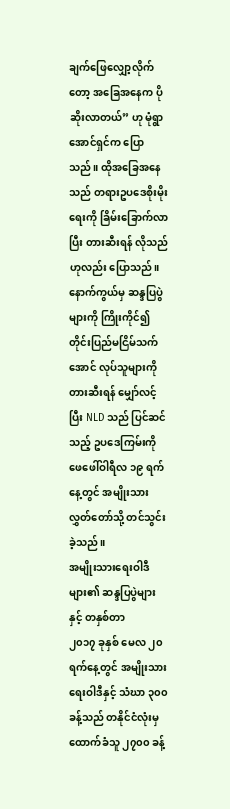ချက်ဖြေလျှော့လိုက်တော့ အခြေအနေက ပိုဆိုးလာတယ်” ဟု မုံရွာအောင်ရှင်က ပြောသည်။ ထိုအခြေအနေသည် တရားဥပဒေစိုးမိုးရေးကို ခြိမ်းခြောက်လာပြီး တားဆီးရန် လိုသည်ဟုလည်း ပြောသည်။
နောက်ကွယ်မှ ဆန္ဒပြပွဲများကို ကြိုးကိုင်၍ တိုင်းပြည်မငြိမ်သက်အောင် လုပ်သူများကို တားဆီးရန် မျှော်လင့်ပြီး NLD သည် ပြင်ဆင်သည့် ဥပဒေကြမ်းကို ဖေဖေါ်ဝါရီလ ၁၉ ရက်နေ့တွင် အမျိုးသားလွှတ်တော်သို့ တင်သွင်းခဲ့သည်။
အမျိုးသားရေးဝါဒီများ၏ ဆန္ဒပြပွဲများနှင့် တနှစ်တာ
၂၀၁၇ ခုနှစ် မေလ ၂၀ ရက်နေ့တွင် အမျိုးသားရေးဝါဒီနှင့် သံဃာ ၃၀၀ ခန့်သည် တနိုင်ငံလုံးမှ ထောက်ခံသူ ၂၇၀၀ ခန့်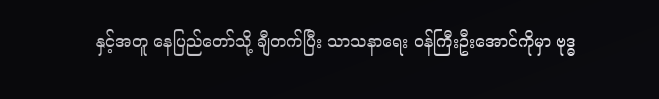နှင့်အတူ နေပြည်တော်သို့ ချီတက်ပြီး သာသနာရေး ဝန်ကြီးဦးအောင်ကိုမှာ ဗုဒ္ဓ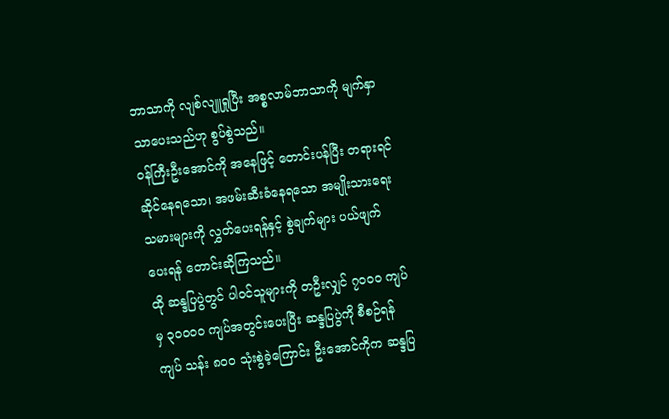ဘာသာကို လျစ်လျူရှုပြီး အစ္စလာမ်ဘာသာကို မျက်နှာသာပေးသည်ဟု စွပ်စွဲသည်။
ဝန်ကြီးဦးအောင်ကို အနေဖြင့် တောင်းပန်ပြီး တရားရင်ဆိုင်နေရသော၊ အဖမ်းဆီးခံနေရသော အမျိုးသားရေးသမားများကို လွှတ်ပေးရန်နှင့် စွဲချက်များ ပယ်ဖျက်ပေးရန် တောင်းဆိုကြသည်။
ထို ဆန္ဒပြပွဲတွင် ပါဝင်သူများကို တဦးလျှင် ၇၀၀၀ ကျပ်မှ ၃၀၀၀၀ ကျပ်အတွင်းပေးပြီး ဆန္ဒပြပွဲကို စီစဉ်ရန် ကျပ် သန်း ၈၀၀ သုံးစွဲခဲ့ကြောင်း ဦးအောင်ကိုက ဆန္ဒပြ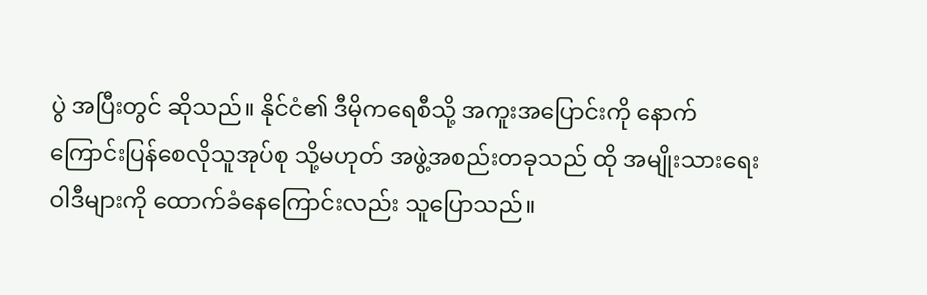ပွဲ အပြီးတွင် ဆိုသည်။ နိုင်ငံ၏ ဒီမိုကရေစီသို့ အကူးအပြောင်းကို နောက်ကြောင်းပြန်စေလိုသူအုပ်စု သို့မဟုတ် အဖွဲ့အစည်းတခုသည် ထို အမျိုးသားရေးဝါဒီများကို ထောက်ခံနေကြောင်းလည်း သူပြောသည်။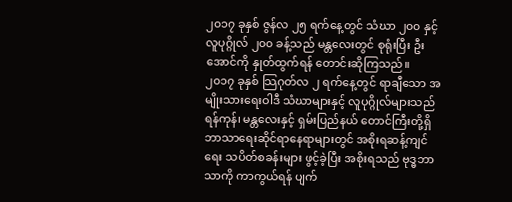၂၀၁၇ ခုနှစ် ဇွန်လ ၂၅ ရက်နေ့တွင် သံဃာ ၂၀၀ နှင့် လူပုဂ္ဂိုလ် ၂၀၀ ခန့်သည် မန္တလေးတွင် စုရုံးပြီး ဦးအောင်ကို နှုတ်ထွက်ရန် တောင်းဆိုကြသည်။
၂၀၁၇ ခုနှစ် သြဂုတ်လ ၂ ရက်နေ့တွင် ရာချီသော အမျိုးသားရေးဝါဒီ သံဃာများနှင့် လူပုဂ္ဂိုလ်များသည် ရန်ကုန်၊ မန္တလေးနှင့် ရှမ်းပြည်နယ် တောင်ကြီးတို့ရှိ ဘာသာရေးဆိုင်ရာနေရာများတွင် အစိုးရဆန့်ကျင်ရေး သပိတ်စခန်းများ ဖွင့်ခဲ့ပြီး အစိုးရသည် ဗုဒ္ဓဘာသာကို ကာကွယ်ရန် ပျက်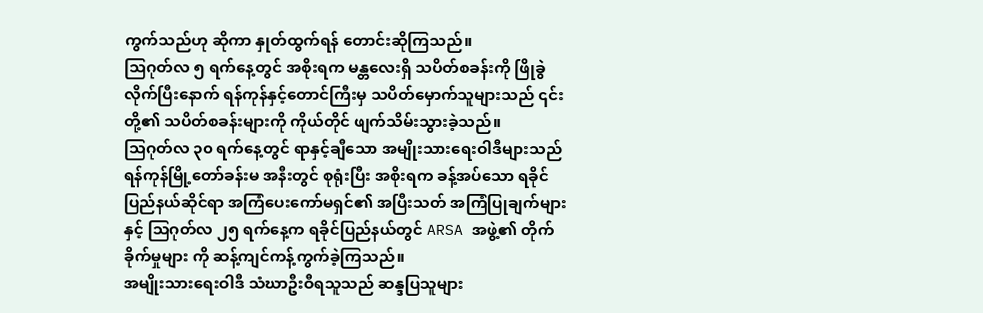ကွက်သည်ဟု ဆိုကာ နှုတ်ထွက်ရန် တောင်းဆိုကြသည်။
သြဂုတ်လ ၅ ရက်နေ့တွင် အစိုးရက မန္တလေးရှိ သပိတ်စခန်းကို ဖြိုခွဲလိုက်ပြီးနောက် ရန်ကုန်နှင့်တောင်ကြီးမှ သပိတ်မှောက်သူများသည် ၎င်းတို့၏ သပိတ်စခန်းများကို ကိုယ်တိုင် ဖျက်သိမ်းသွားခဲ့သည်။
သြဂုတ်လ ၃၀ ရက်နေ့တွင် ရာနှင့်ချီသော အမျိုးသားရေးဝါဒီများသည် ရန်ကုန်မြို့တော်ခန်းမ အနီးတွင် စုရုံးပြီး အစိုးရက ခန့်အပ်သော ရခိုင်ပြည်နယ်ဆိုင်ရာ အကြံပေးကော်မရှင်၏ အပြီးသတ် အကြံပြုချက်များ နှင့် သြဂုတ်လ ၂၅ ရက်နေ့က ရခိုင်ပြည်နယ်တွင် ARSA အဖွဲ့၏ တိုက်ခိုက်မှုများ ကို ဆန့်ကျင်ကန့်ကွက်ခဲ့ကြသည်။
အမျိုးသားရေးဝါဒီ သံဃာဦးဝီရသူသည် ဆန္ဒပြသူများ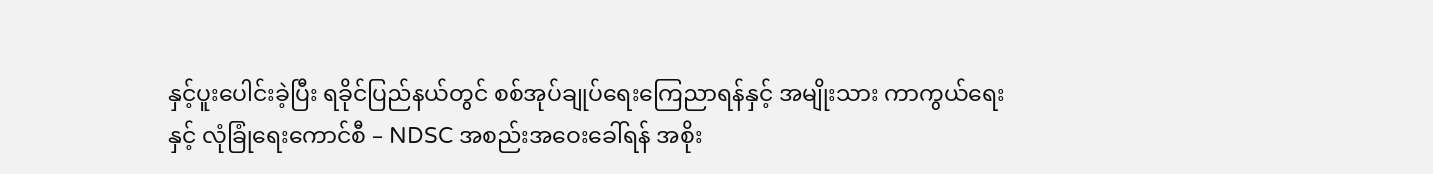နှင့်ပူးပေါင်းခဲ့ပြီး ရခိုင်ပြည်နယ်တွင် စစ်အုပ်ချုပ်ရေးကြေညာရန်နှင့် အမျိုးသား ကာကွယ်ရေးနှင့် လုံခြုံရေးကောင်စီ – NDSC အစည်းအဝေးခေါ်ရန် အစိုး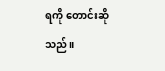ရကို တောင်းဆိုသည်။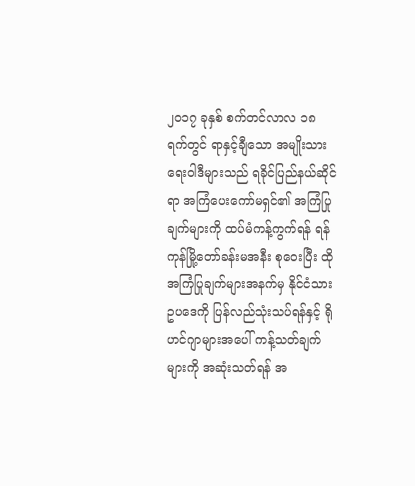၂၀၁၇ ခုနှစ် စက်တင်လာလ ၁၈ ရက်တွင် ရာနှင့်ချီသော အမျိုးသားရေးဝါဒီများသည် ရခိုင်ပြည်နယ်ဆိုင်ရာ အကြံပေးကော်မရှင်၏ အကြံပြုချက်များကို ထပ်မံကန့်ကွက်ရန် ရန်ကုန်မြို့တော်ခန်းမအနီး စုဝေးပြီး ထိုအကြံပြုချက်များအနက်မှ နိုင်ငံသားဥပဒေကို ပြန်လည်သုံးသပ်ရန်နှင့် ရိုဟင်ဂျာများအပေါ် ကန့်သတ်ချက်များကို အဆုံးသတ်ရန် အ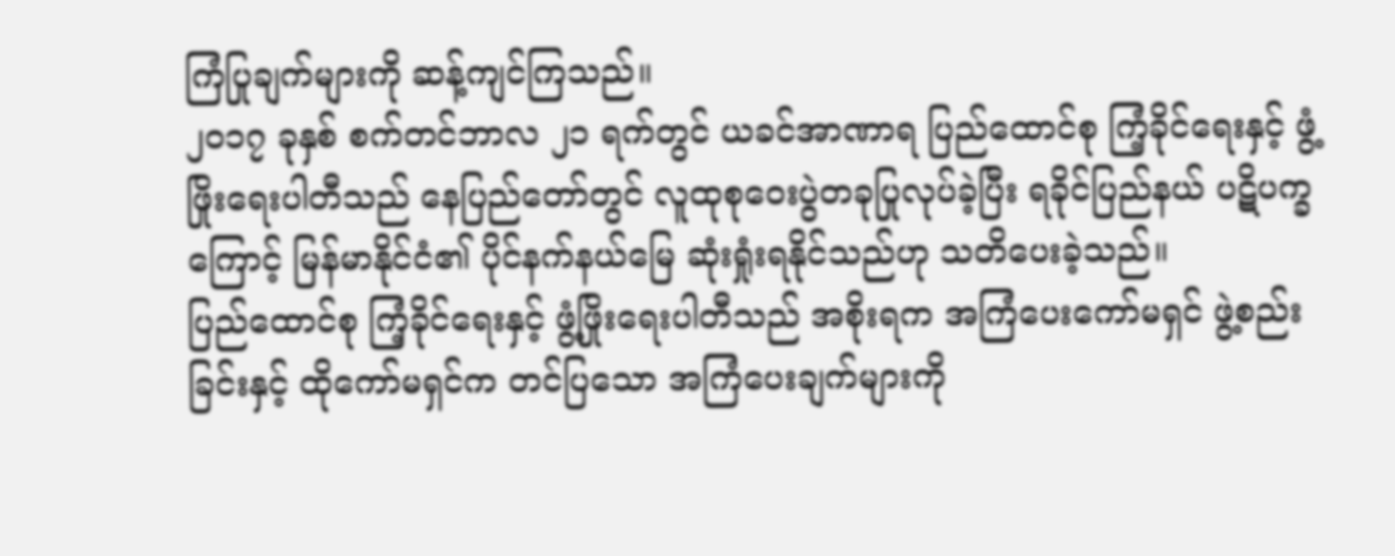ကြံပြုချက်များကို ဆန့်ကျင်ကြသည်။
၂၀၁၇ ခုနှစ် စက်တင်ဘာလ ၂၁ ရက်တွင် ယခင်အာဏာရ ပြည်ထောင်စု ကြံ့ခိုင်ရေးနှင့် ဖွံ့ဖြိုးရေးပါတီသည် နေပြည်တော်တွင် လူထုစုဝေးပွဲတခုပြုလုပ်ခဲ့ပြီး ရခိုင်ပြည်နယ် ပဋိပက္ခကြောင့် မြန်မာနိုင်ငံ၏ ပိုင်နက်နယ်မြေ ဆုံးရှုံးရနိုင်သည်ဟု သတိပေးခဲ့သည်။
ပြည်ထောင်စု ကြံ့ခိုင်ရေးနှင့် ဖွံ့ဖြိုးရေးပါတီသည် အစိုးရက အကြံပေးကော်မရှင် ဖွဲ့စည်းခြင်းနှင့် ထိုကော်မရှင်က တင်ပြသော အကြံပေးချက်များကို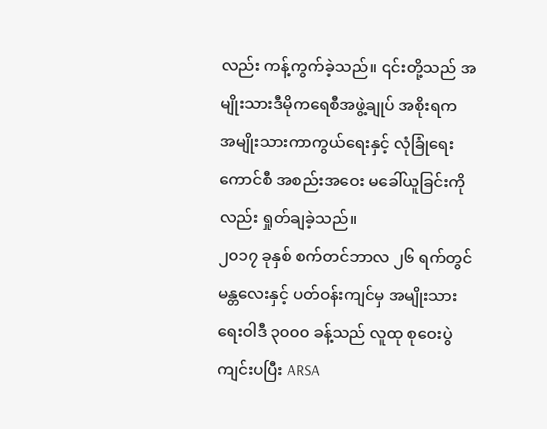လည်း ကန့်ကွက်ခဲ့သည်။ ၎င်းတို့သည် အမျိုးသားဒီမိုကရေစီအဖွဲ့ချုပ် အစိုးရက အမျိုးသားကာကွယ်ရေးနှင့် လုံခြုံရေးကောင်စီ အစည်းအဝေး မခေါ်ယူခြင်းကိုလည်း ရှုတ်ချခဲ့သည်။
၂၀၁၇ ခုနှစ် စက်တင်ဘာလ ၂၆ ရက်တွင် မန္တလေးနှင့် ပတ်ဝန်းကျင်မှ အမျိုးသားရေးဝါဒီ ၃၀၀၀ ခန့်သည် လူထု စုဝေးပွဲကျင်းပပြီး ARSA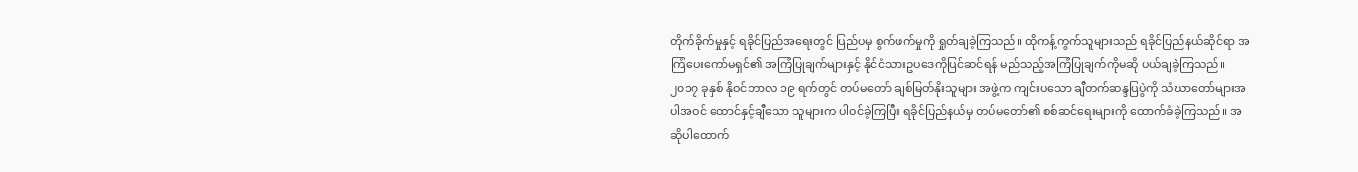တိုက်ခိုက်မှုနှင့် ရခိုင်ပြည်အရေးတွင် ပြည်ပမှ စွက်ဖက်မှုကို ရှုတ်ချခဲ့ကြသည်။ ထိုကန့်ကွက်သူများသည် ရခိုင်ပြည်နယ်ဆိုင်ရာ အကြံပေးကော်မရှင်၏ အကြံပြုချက်များနှင့် နိုင်ငံသားဥပဒေကိုပြင်ဆင်ရန် မည်သည့်အကြံပြုချက်ကိုမဆို ပယ်ချခဲ့ကြသည်။
၂၀၁၇ ခုနှစ် နိုဝင်ဘာလ ၁၉ ရက်တွင် တပ်မတော် ချစ်မြတ်နိုးသူများ အဖွဲ့က ကျင်းပသော ချီတက်ဆန္ဒပြပွဲကို သံဃာတော်များအပါအဝင် ထောင်နှင့်ချီသော သူများက ပါဝင်ခဲ့ကြပြီး ရခိုင်ပြည်နယ်မှ တပ်မတော်၏ စစ်ဆင်ရေးများကို ထောက်ခံခဲ့ကြသည်။ အဆိုပါထောက်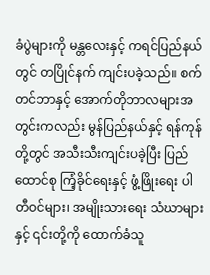ခံပွဲများကို မန္တလေးနှင့် ကရင်ပြည်နယ်တွင် တပြိုင်နက် ကျင်းပခဲ့သည်။ စက်တင်ဘာနှင့် အောက်တိုဘာလများအတွင်းကလည်း မွန်ပြည်နယ်နှင့် ရန်ကုန်တို့တွင် အသီးသီးကျင်းပခဲ့ပြီး ပြည်ထောင်စု ကြံ့ခိုင်ရေးနှင့် ဖွံ့ဖြိုးရေး ပါတီဝင်များ၊ အမျိုးသားရေး သံဃာများနှင့် ၎င်းတို့ကို ထောက်ခံသူ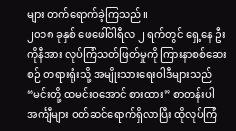များ တက်ရောက်ခဲ့ကြသည်။
၂၀၁၈ ခုနှစ် ဖေဖေါ်ဝါရီလ ၂ ရက်တွင် ရှေ့နေ ဦးကိုနီအား လုပ်ကြံသတ်ဖြတ်မှုကို ကြားနာစစ်ဆေးစဉ် တရားရုံးသို့ အမျိုးသားရေးဝါဒီများသည် “မင်းတို့ ထမင်းဝအောင် စားထား” စာတန်းပါ အင်္ကျီများ ဝတ်ဆင်ရောက်ရှိလာပြီး ထိုလုပ်ကြံ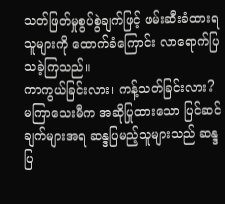သတ်ဖြတ်မှုစွပ်စွဲချက်ဖြင့် ဖမ်းဆီးခံထားရသူများကို ထောက်ခံကြောင်း လာရောက်ပြသခဲ့ကြသည်။
ကာကွယ်ခြင်းလား၊ ကန့်သတ်ခြင်းလား?
မကြာသေးမီက အဆိုပြုထားသော ပြင်ဆင်ချက်များအရ ဆန္ဒပြမည့်သူများသည် ဆန္ဒပြ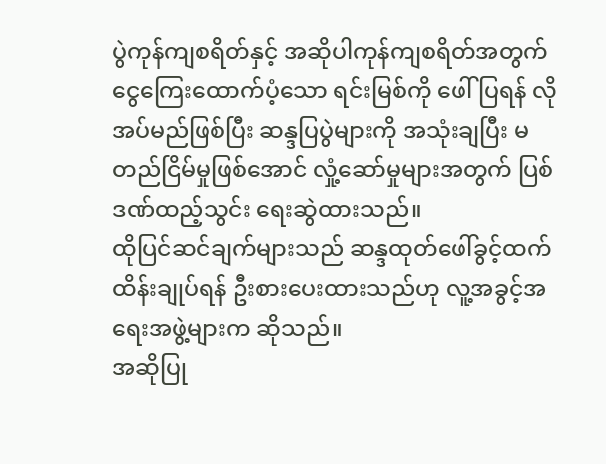ပွဲကုန်ကျစရိတ်နှင့် အဆိုပါကုန်ကျစရိတ်အတွက် ငွေကြေးထောက်ပံ့သော ရင်းမြစ်ကို ဖေါ်ပြရန် လိုအပ်မည်ဖြစ်ပြီး ဆန္ဒပြပွဲများကို အသုံးချပြီး မတည်ငြိမ်မှုဖြစ်အောင် လှုံ့ဆော်မှုများအတွက် ပြစ်ဒဏ်ထည့်သွင်း ရေးဆွဲထားသည်။
ထိုပြင်ဆင်ချက်များသည် ဆန္ဒထုတ်ဖေါ်ခွင့်ထက် ထိန်းချုပ်ရန် ဦးစားပေးထားသည်ဟု လူ့အခွင့်အရေးအဖွဲ့များက ဆိုသည်။
အဆိုပြု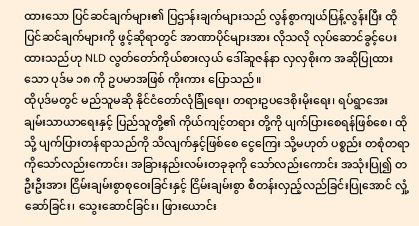ထားသော ပြင်ဆင်ချက်များ၏ ပြဌာန်းချက်များသည် လွန်စွာကျယ်ပြန့်လွန်းပြီး ထိုပြင်ဆင်ချက်များကို ဖွင့်ဆိုရာတွင် အာဏာပိုင်များအား လိုသလို လုပ်ဆောင်ခွင့်ပေးထားသည်ဟု NLD လွတ်တော်ကိုယ်စားလှယ် ဒေါ်ဆူဇန်နာ လှလှစိုးက အဆိုပြုထားသော ပုဒ်မ ၁၈ ကို ဥပမာအဖြစ် ကိုးကား ပြောသည်။
ထိုပုဒ်မတွင် မည်သူမဆို နိုင်ငံတော်လုံခြုံရေး၊ တရားဥပဒေစိုးမိုးရေး၊ ရပ်ရွာအေးချမ်းသာယာရေးနှင့် ပြည်သူတို့၏ ကိုယ်ကျင့်တရား တို့ကို ပျက်ပြားစေရန်ဖြစ်စေ၊ ထိုသို့ ပျက်ပြားတန်ရာသည်ကို သိလျက်နှင့်ဖြစ်စေ ငွေကြေး သို့မဟုတ် ပစ္စည်း တစုံတရာကိုသော်လည်းကောင်း၊ အခြားနည်းလမ်းတခုခုကို သော်လည်းကောင်း အသုံးပြု၍ တဦးဦးအား ငြိမ်းချမ်းစွာစုဝေးခြင်းနှင့် ငြိမ်းချမ်းစွာ စီတန်းလှည့်လည်ခြင်းပြုအောင် လှုံ့ဆော်ခြင်း၊ သွေးဆောင်ခြင်း၊ ဖြားယောင်း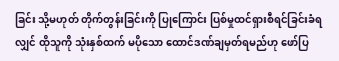ခြင်း သို့မဟုတ် တိုက်တွန်းခြင်းကို ပြုကြောင်း ပြစ်မှုထင်ရှားစီရင်ခြင်းခံရလျှင် ထိုသူကို သုံးနှစ်ထက် မပိုသော ထောင်ဒဏ်ချမှတ်ရမည်ဟု ဖော်ပြ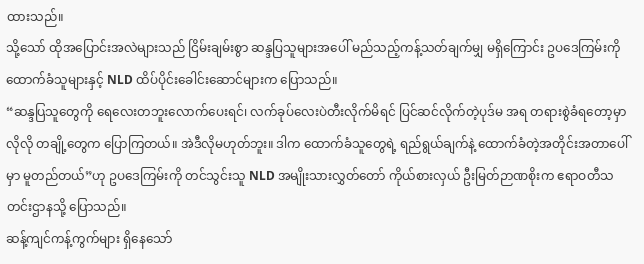ထားသည်။
သို့သော် ထိုအပြောင်းအလဲများသည် ငြိမ်းချမ်းစွာ ဆန္ဒပြသူများအပေါ် မည်သည့်ကန့်သတ်ချက်မျှ မရှိကြောင်း ဥပဒေကြမ်းကို ထောက်ခံသူများနှင့် NLD ထိပ်ပိုင်းခေါင်းဆောင်များက ပြောသည်။
“ဆန္ဒပြသူတွေကို ရေလေးတဘူးလောက်ပေးရင်၊ လက်ခုပ်လေးပဲတီးလိုက်မိရင် ပြင်ဆင်လိုက်တဲ့ပုဒ်မ အရ တရားစွဲခံရတော့မှာလိုလို တချို့တွေက ပြောကြတယ်။ အဲဒီလိုမဟုတ်ဘူး။ ဒါက ထောက်ခံသူတွေရဲ့ ရည်ရွယ်ချက်နဲ့ ထောက်ခံတဲ့အတိုင်းအတာပေါ်မှာ မူတည်တယ်”ဟု ဥပဒေကြမ်းကို တင်သွင်းသူ NLD အမျိုးသားလွှတ်တော် ကိုယ်စားလှယ် ဦးမြတ်ဉာဏစိုးက ဧရာဝတီသတင်းဌာနသို့ ပြောသည်။
ဆန့်ကျင်ကန့်ကွက်များ ရှိနေသော်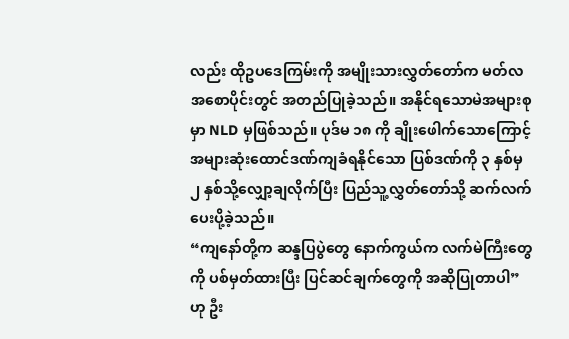လည်း ထိုဥပဒေကြမ်းကို အမျိုးသားလွှတ်တော်က မတ်လ အစောပိုင်းတွင် အတည်ပြုခဲ့သည်။ အနိုင်ရသောမဲအများစုမှာ NLD မှဖြစ်သည်။ ပုဒ်မ ၁၈ ကို ချိုးဖေါက်သောကြောင့် အများဆုံးထောင်ဒဏ်ကျခံရနိုင်သော ပြစ်ဒဏ်ကို ၃ နှစ်မှ ၂ နှစ်သို့လျှော့ချလိုက်ပြီး ပြည်သူ့လွှတ်တော်သို့ ဆက်လက်ပေးပို့ခဲ့သည်။
“ကျနော်တို့က ဆန္ဒပြပွဲတွေ နောက်ကွယ်က လက်မဲကြီးတွေကို ပစ်မှတ်ထားပြီး ပြင်ဆင်ချက်တွေကို အဆိုပြုတာပါ” ဟု ဦး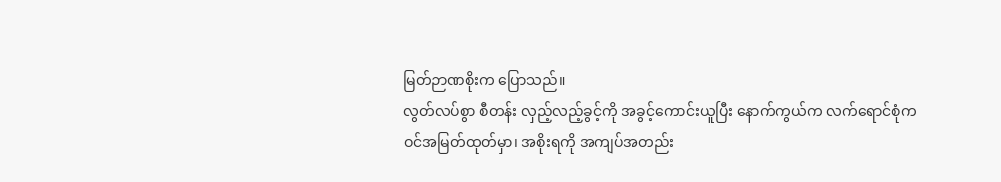မြတ်ဉာဏစိုးက ပြောသည်။
လွတ်လပ်စွာ စီတန်း လှည့်လည့်ခွင့်ကို အခွင့်ကောင်းယူပြီး နောက်ကွယ်က လက်ရောင်စုံက ဝင်အမြတ်ထုတ်မှာ၊ အစိုးရကို အကျပ်အတည်း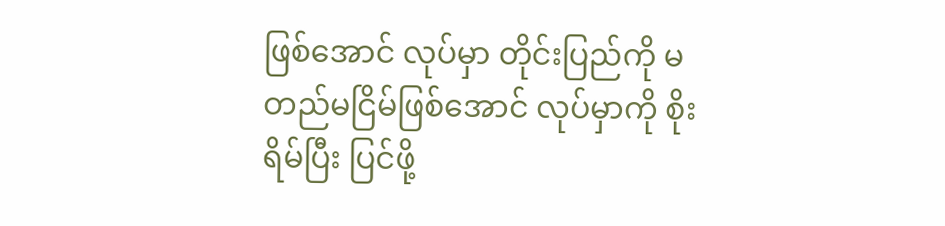ဖြစ်အောင် လုပ်မှာ တိုင်းပြည်ကို မတည်မငြိမ်ဖြစ်အောင် လုပ်မှာကို စိုးရိမ်ပြီး ပြင်ဖို့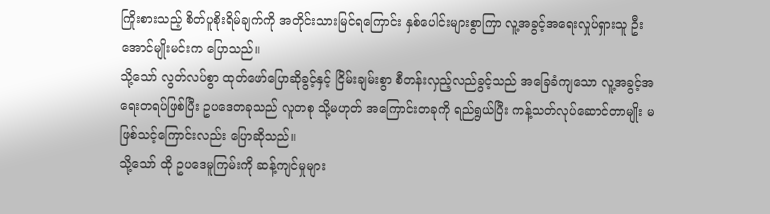ကြိုးစားသည့် စိတ်ပူစိုးရိမ်ချက်ကို အတိုင်းသားမြင်ရကြောင်း နှစ်ပေါင်းများစွာကြာ လူ့အခွင့်အရေးလှုပ်ရှားသူ ဦးအောင်မျိုးမင်းက ပြောသည်။
သို့သော် လွတ်လပ်စွာ ထုတ်ဖော်ပြောဆိုခွင့်နှင့် ငြိမ်းချမ်းစွာ စီတန်းလှည့်လည်ခွင့်သည် အခြေခံကျသော လူ့အခွင့်အရေးတရပ်ဖြစ်ပြီး ဥပဒေတခုသည် လူတစု သို့မဟုတ် အကြောင်းတခုကို ရည်ရွယ်ပြီး ကန့်သတ်လုပ်ဆောင်တာမျိုး မဖြစ်သင့်ကြောင်းလည်း ပြောဆိုသည်။
သို့သော် ထို ဥပဒေမူကြမ်းကို ဆန့်ကျင်မှုများ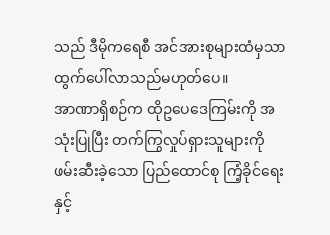သည် ဒီမိုကရေစီ အင်အားစုများထံမှသာ ထွက်ပေါ်လာသည်မဟုတ်ပေ။
အာဏာရှိစဉ်က ထိုဥပေဒေကြမ်းကို အသုံးပြုပြီး တက်ကြွလှုပ်ရှားသူများကို ဖမ်းဆီးခဲ့သော ပြည်ထောင်စု ကြံ့ခိုင်ရေးနှင့်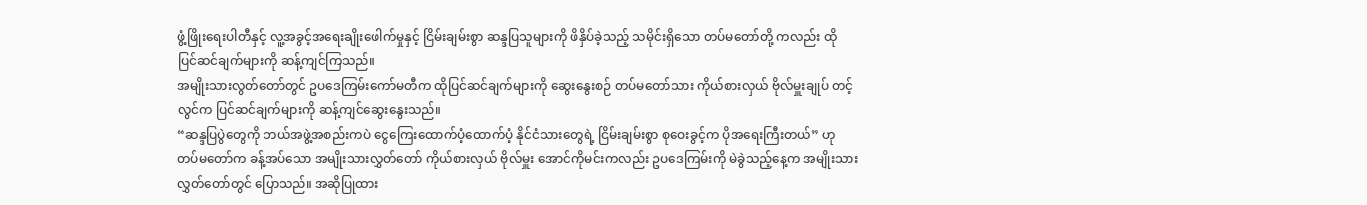ဖွံ့ဖြိုးရေးပါတီနှင့် လူ့အခွင့်အရေးချိုးဖေါက်မှုနှင့် ငြိမ်းချမ်းစွာ ဆန္ဒပြသူများကို ဖိနှိပ်ခဲ့သည့် သမိုင်းရှိသော တပ်မတော်တို့ ကလည်း ထို ပြင်ဆင်ချက်များကို ဆန့်ကျင်ကြသည်။
အမျိုးသားလွတ်တော်တွင် ဥပဒေကြမ်းကော်မတီက ထိုပြင်ဆင်ချက်များကို ဆွေးနွေးစဉ် တပ်မတော်သား ကိုယ်စားလှယ် ဗိုလ်မှူးချုပ် တင့်လွင်က ပြင်ဆင်ချက်များကို ဆန့်ကျင်ဆွေးနွေးသည်။
“ဆန္ဒပြပွဲတွေကို ဘယ်အဖွဲ့အစည်းကပဲ ငွေကြေးထောက်ပံ့ထောက်ပံ့ နိုင်ငံသားတွေရဲ့ ငြိမ်းချမ်းစွာ စုဝေးခွင့်က ပိုအရေးကြီးတယ်” ဟု တပ်မတော်က ခန့်အပ်သော အမျိုးသားလွှတ်တော် ကိုယ်စားလှယ် ဗိုလ်မှူး အောင်ကိုမင်းကလည်း ဥပဒေကြမ်းကို မဲခွဲသည့်နေ့က အမျိုးသားလွှတ်တော်တွင် ပြောသည်။ အဆိုပြုထား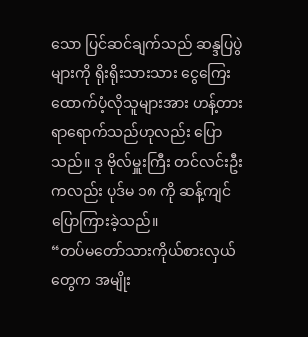သော ပြင်ဆင်ချက်သည် ဆန္ဒပြပွဲများကို ရိုးရိုးသားသား ငွေကြေးထောက်ပံ့လိုသူများအား ဟန့်တားရာရောက်သည်ဟုလည်း ပြောသည်။ ဒု ဗိုလ်မှူးကြီး တင်လင်းဦးကလည်း ပုဒ်မ ၁၈ ကို ဆန့်ကျင်ပြောကြားခဲ့သည်။
“တပ်မတော်သားကိုယ်စားလှယ်တွေက အမျိုး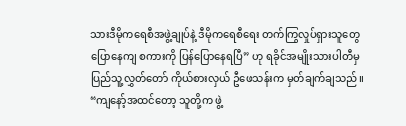သားဒီမိုကရေစီအဖွဲ့ချုပ်နဲ့ ဒီမိုကရေစီရေး တက်ကြွလှုပ်ရှားသူတွေ ပြောနေကျ စကားကို ပြန်ပြောနေရပြီ” ဟု ရခိုင်အမျိုးသားပါတီမှ ပြည်သူ့လွှတ်တော် ကိုယ်စားလှယ် ဦဖေသန်းက မှတ်ချက်ချသည်။ “ကျနော့်အထင်တော့ သူတို့က ဖွဲ့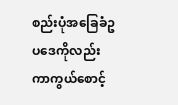စည်းပုံအခြေခံဥပဒေကိုလည်း ကာကွယ်စောင့်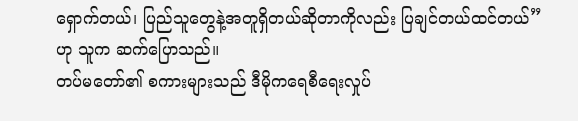ရှောက်တယ်၊ ပြည်သူတွေနဲ့အတူရှိတယ်ဆိုတာကိုလည်း ပြချင်တယ်ထင်တယ်” ဟု သူက ဆက်ပြောသည်။
တပ်မတော်၏ စကားများသည် ဒီမိုကရေစီရေးလှုပ်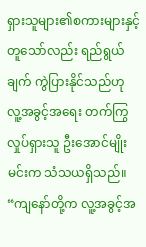ရှားသူများ၏စကားများနှင့် တူသော်လည်း ရည်ရွယ်ချက် ကွဲပြားနိုင်သည်ဟု လူ့အခွင့်အရေး တက်ကြွလှုပ်ရှားသူ ဦးအောင်မျိုးမင်းက သံသယရှိသည်။ “ကျနော်တို့က လူ့အခွင့်အ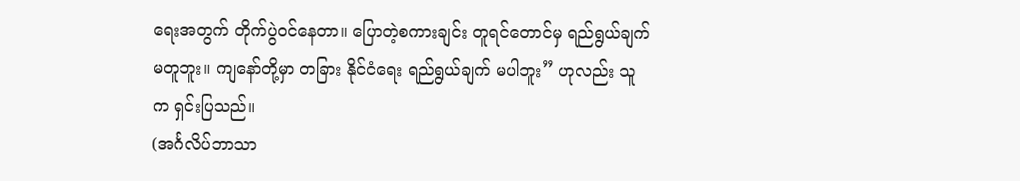ရေးအတွက် တိုက်ပွဲဝင်နေတာ။ ပြောတဲ့စကားချင်း တူရင်တောင်မှ ရည်ရွယ်ချက် မတူဘူး။ ကျနော်တို့မှာ တခြား နိုင်ငံရေး ရည်ရွယ်ချက် မပါဘူး” ဟုလည်း သူက ရှင်းပြသည်။
(အင်္ဂလိပ်ဘာသာ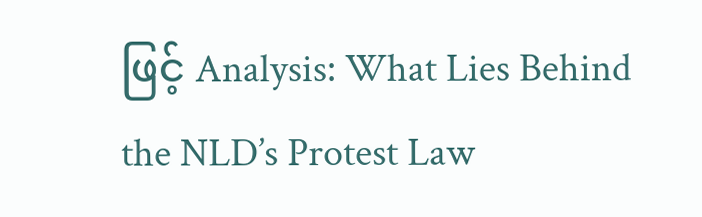ဖြင့် Analysis: What Lies Behind the NLD’s Protest Law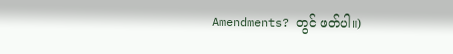Amendments? တွင် ဖတ်ပါ။)